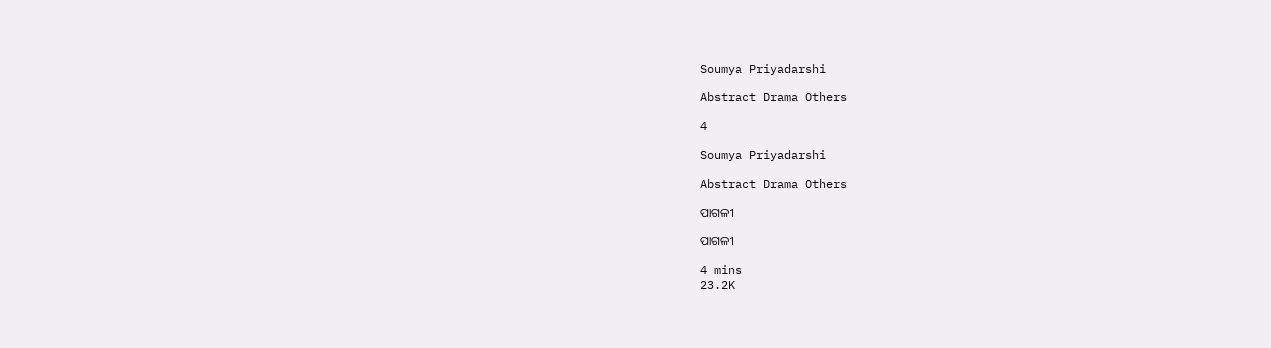Soumya Priyadarshi

Abstract Drama Others

4

Soumya Priyadarshi

Abstract Drama Others

ପାଗଳୀ

ପାଗଳୀ

4 mins
23.2K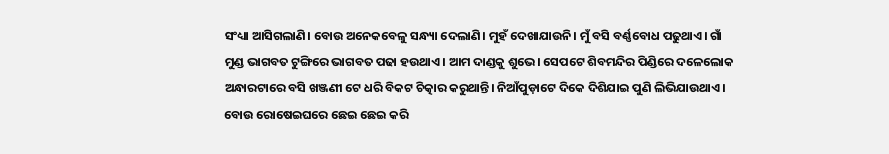ସଂଧ୍ୟା ଆସିଗଲାଣି। ବୋଉ ଅନେକବେଳୁ ସନ୍ଧ୍ୟା ଦେଲାଣି। ମୁହଁ ଦେଖାଯାଉନି। ମୁଁ ବସି ବର୍ଣ୍ଣବୋଧ ପଢୁଥାଏ। ଗାଁ ମୁଣ୍ଡ ଭାଗବତ ଟୁଙ୍ଗିରେ ଭାଗବତ ପଢା ହଉଥାଏ। ଆମ ଦାଣ୍ଡକୁ ଶୁଭେ। ସେପଟେ ଶିବମନ୍ଦିର ପିଣ୍ଡିରେ ଦଳେଲୋକ ଅନ୍ଧାରଟାରେ ବସି ଖଞ୍ଜଣୀ ଟେ ଧରି ବିକଟ ଚିତ୍କାର କରୁଥାନ୍ତି। ନିଆଁପୁଡ଼ାଟେ ଦିକେ ଦିଶିଯାଇ ପୁଣି ଲିଭିଯାଉଥାଏ। ବୋଉ ରୋଷେଇଘରେ ଛେଇ ଛେଇ କରି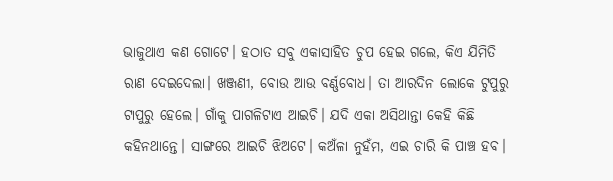ଭାଜୁଥାଏ କଣ ଗୋଟେ। ହଠାତ ସବୁ ଏକାସାହିତ ଚୁପ ହେଇ ଗଲେ, କିଏ ଯିମିତି ରାଣ ଦେଇଦେଲା। ଖଞ୍ଜଣୀ, ବୋଉ ଆଉ ବର୍ଣ୍ଣବୋଧ। ତା ଆରଦିନ ଲୋକେ ଟୁପୁରୁ ଟାପୁରୁ ହେଲେ। ଗାଁକୁ ପାଗଳିଟାଏ ଆଇଚି। ଯଦି ଏକା ଅସିଥାନ୍ତା କେହି କିଛି କହିନଥାନ୍ତେ। ସାଙ୍ଗରେ ଆଇଚି ଝିଅଟେ। କଅଁଳା ନୁହଁମ, ଏଇ ଚାରି କି ପାଞ୍ଚ ହବ।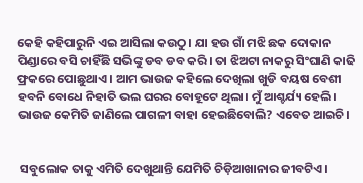କେହି କହିପାରୁନି ଏଇ ଆସିଲା କଉଠୁ। ଯା ହଉ ଗାଁ ମଝି ଛକ ଦୋକାନ ପିଣ୍ଡାରେ ବସି ଚାହିଁଛି ସଭିଙ୍କୁ ଡବ ଡବ କରି। ତା ଝିଅଟା ନାକରୁ ସିଂଘାଣି କାଢି ଫ୍ରକରେ ପୋଛୁଥାଏ । ଆମ ଭାଉଜ କହିଲେ ଦେଖିଲା ଖୁଡି ବୟଷ ବେଶୀ ହବନି ବୋଧେ ନିହାତି ଭଲ ଘରର ବୋହୂଟେ ଥିଲା। ମୁଁ ଆଶ୍ଚର୍ଯ୍ୟ ହେଲି। ଭାଉଜ କେମିତି ଜାଣିଲେ ପାଗଳୀ ବାହା ହେଇଛିବୋଲି? ଏବେତ ଆଇଚି।


 ସବୁଲୋକ ତାକୁ ଏମିତି ଦେଖୁଥାନ୍ତି ଯେମିତି ଚିଡ଼ିଆଖାନାର ଜୀବଟିଏ।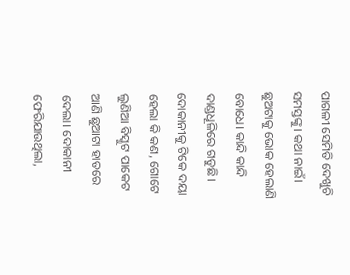ପାଗଳୀ ସେମିତି ଦେଖୁଚି ସମସ୍ତଙ୍କୁ। କଥା ନାଇଁ। ଛୁଅଟାକୁ ଭୋକ ହେଲାଣି ବୋଧେ। କାନ୍ଦି କାନ୍ଦି ଦାଣ୍ଡଧୂଳିରେ ଗଡୁଛି। ଦୋକାନୀକୁ ଟିକେ ଦୟା ହେଲା କି କଣ, ଗୋଟେ ଲୁଣିଆ ବିସ୍କୁଟ ପାକେଟ ଆଣି ଛୁଆଟା ହାତରେ ଦେଲା। ଦୋକାନୀ ଫେରିଯାଉଥିଲା,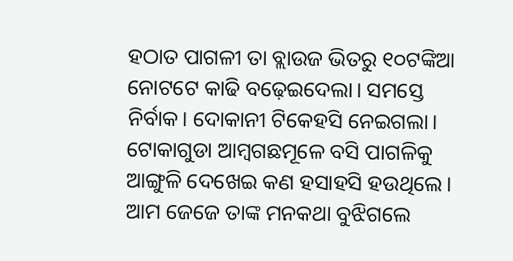ହଠାତ ପାଗଳୀ ତା ବ୍ଲାଉଜ ଭିତରୁ ୧୦ଟଙ୍କିଆ ନୋଟଟେ କାଢି ବଢ଼େଇଦେଲା। ସମସ୍ତେ ନିର୍ବାକ। ଦୋକାନୀ ଟିକେହସି ନେଇଗଲା। ଟୋକାଗୁଡା ଆମ୍ବଗଛମୂଳେ ବସି ପାଗଳିକୁ ଆଙ୍ଗୁଳି ଦେଖେଇ କଣ ହସାହସି ହଉଥିଲେ। ଆମ ଜେଜେ ତାଙ୍କ ମନକଥା ବୁଝିଗଲେ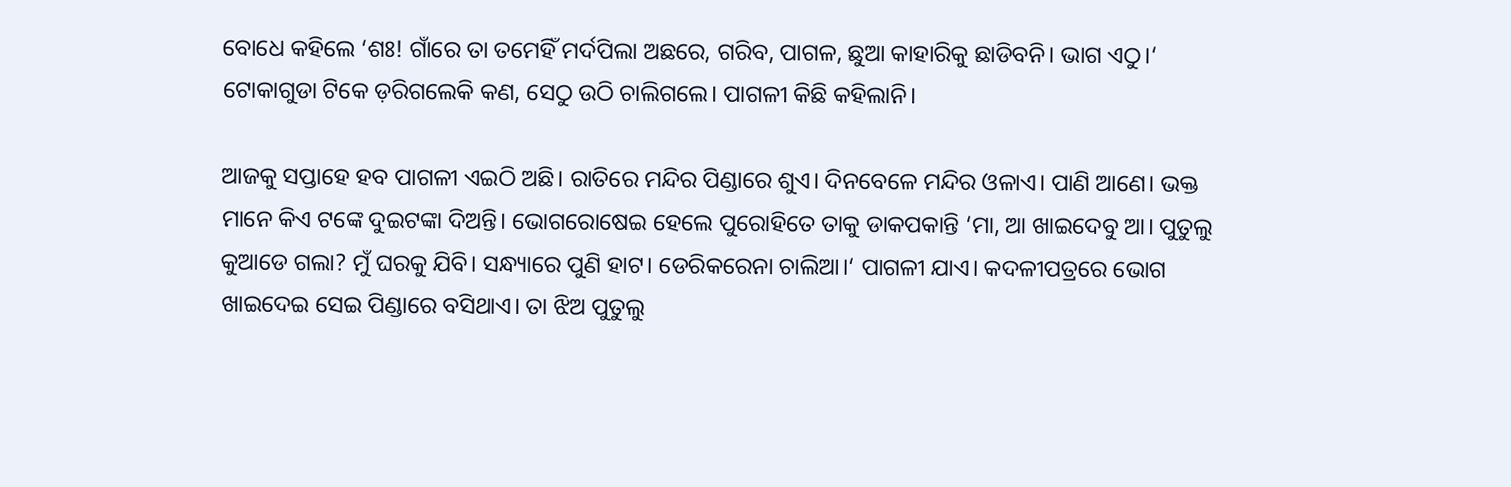ବୋଧେ କହିଲେ ‘ଶଃ! ଗାଁରେ ତା ତମେହିଁ ମର୍ଦପିଲା ଅଛରେ, ଗରିବ, ପାଗଳ, ଛୁଆ କାହାରିକୁ ଛାଡିବନି। ଭାଗ ଏଠୁ।‘ ଟୋକାଗୁଡା ଟିକେ ଡ଼ରିଗଲେକି କଣ, ସେଠୁ ଉଠି ଚାଲିଗଲେ। ପାଗଳୀ କିଛି କହିଲାନି।

ଆଜକୁ ସପ୍ତାହେ ହବ ପାଗଳୀ ଏଇଠି ଅଛି। ରାତିରେ ମନ୍ଦିର ପିଣ୍ଡାରେ ଶୁଏ। ଦିନବେଳେ ମନ୍ଦିର ଓଳାଏ। ପାଣି ଆଣେ। ଭକ୍ତ ମାନେ କିଏ ଟଙ୍କେ ଦୁଇଟଙ୍କା ଦିଅନ୍ତି। ଭୋଗରୋଷେଇ ହେଲେ ପୁରୋହିତେ ତାକୁ ଡାକପକାନ୍ତି ‘ମା, ଆ ଖାଇଦେବୁ ଆ। ପୁତୁଲୁ କୁଆଡେ ଗଲା? ମୁଁ ଘରକୁ ଯିବି। ସନ୍ଧ୍ୟାରେ ପୁଣି ହାଟ। ଡେରିକରେନା ଚାଲିଆ।‘ ପାଗଳୀ ଯାଏ। କଦଳୀପତ୍ରରେ ଭୋଗ ଖାଇଦେଇ ସେଇ ପିଣ୍ଡାରେ ବସିଥାଏ। ତା ଝିଅ ପୁତୁଲୁ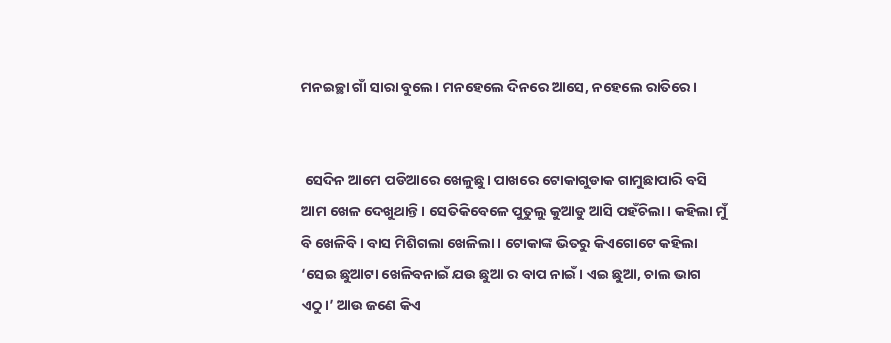ମନଇଚ୍ଛା ଗାଁ ସାରା ବୁଲେ। ମନହେଲେ ଦିନରେ ଆସେ, ନହେଲେ ରାତିରେ।


 ସେଦିନ ଆମେ ପଡିଆରେ ଖେଳୁଛୁ। ପାଖରେ ଟୋକାଗୁଡାକ ଗାମୁଛାପାରି ବସି ଆମ ଖେଳ ଦେଖୁଥାନ୍ତି। ସେତିକିବେଳେ ପୁତୁଲୁ କୁଆଡୁ ଆସି ପହଁଚିଲା। କହିଲା ମୁଁ ବି ଖେଳିବି। ବାସ ମିଶିଗଲା ଖେଳିଲା। ଟୋକାଙ୍କ ଭିତରୁ କିଏଗୋଟେ କହିଲା ‘ସେଇ ଛୁଆଟା ଖେଳିବନାଇଁ ଯଉ ଛୁଆ ର ବାପ ନାଇଁ। ଏଇ ଛୁଆ, ଚାଲ ଭାଗ ଏଠୁ।’ ଆଉ ଜଣେ କିଏ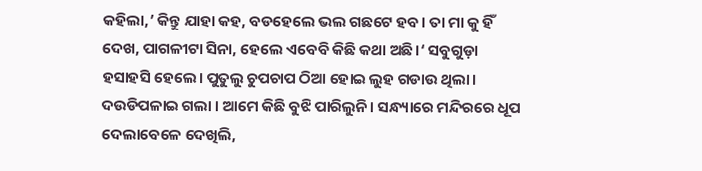କହିଲା,’ କିନ୍ତୁ ଯାହା କହ, ବଡହେଲେ ଭଲ ଗଛଟେ ହବ। ତା ମା କୁ ହିଁ ଦେଖ, ପାଗଳୀଟା ସିନା, ହେଲେ ଏବେବି କିଛି କଥା ଅଛି।‘ ସବୁଗୁଡ଼ା ହସାହସି ହେଲେ। ପୁତୁଲୁ ଚୁପଚାପ ଠିଆ ହୋଇ ଲୁହ ଗଡାଉ ଥିଲା। ଦଉଡିପଳାଇ ଗଲା । ଆମେ କିଛି ବୁଝି ପାରିଲୁନି। ସନ୍ଧ୍ୟାରେ ମନ୍ଦିରରେ ଧୂପ ଦେଲାବେଳେ ଦେଖିଲି,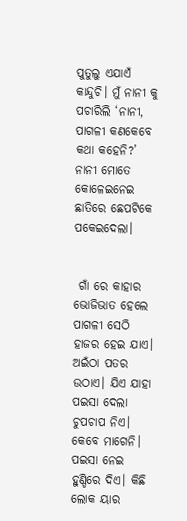ପୁତୁଲୁ ଏଯାଏଁ କାନ୍ଦୁଚି। ମୁଁ ନାନୀ କୁ ପଚାରିଲି ‘ନାନୀ, ପାଗଳୀ କଣକେବେ କଥା କହେନି?’ ନାନୀ ମୋତେ କୋଳେଇନେଇ ଛାତିରେ ଛେପଟିକେ ପକେଇଦେଲା।


 ଗାଁ ରେ କାହାର ଭୋଜିଭାତ ହେଲେ ପାଗଳୀ ସେଠି ହାଜର ହେଇ ଯାଏ। ଅଇଁଠା ପତର ଉଠାଏ। ଯିଏ ଯାହା ପଇସା ଦେଲା ଚୁପଚାପ ନିଏ। କେବେ ମାଗେନି। ପଇସା ନେଇ ହୁଣ୍ଡିରେ ଦିଏ। କିଛି ଲୋକ ୟାର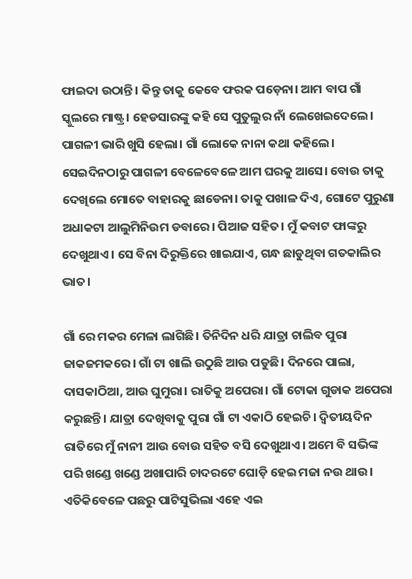ଫାଇଦା ଉଠାନ୍ତି। କିନ୍ତୁ ତାକୁ କେବେ ଫରକ ପଡ଼େନା। ଆମ ବାପ ଗାଁ ସ୍କୁଲରେ ମାଷ୍ଟ୍ର। ହେଡସାରଙ୍କୁ କହି ସେ ପୁତୁଲୁର ନାଁ ଲେଖେଇଦେଲେ। ପାଗଳୀ ଭାରି ଖୁସି ହେଲା। ଗାଁ ଲୋକେ ନାନା କଥା କହିଲେ। ସେଇଦିନଠାରୁ ପାଗଳୀ ବେଳେବେଳେ ଆମ ଘରକୁ ଆସେ। ବୋଉ ତାକୁ ଦେଖିଲେ ମୋତେ ବାହାରକୁ ଛାଡେନା। ତାକୁ ପଖାଳ ଦିଏ, ଗୋଟେ ପୁରୁଣା ଅଧାକଟା ଆଲୁମିନିଉମ ଡବାରେ। ପିଆଜ ସହିତ। ମୁଁ କବାଟ ଫାଙ୍କରୁ ଦେଖୁଥାଏ। ସେ ବିନା ଦିରୁକ୍ତିରେ ଖାଇଯାଏ, ଗନ୍ଧ ଛାଡୁଥିବା ଗତକାଲିର ଭାତ।

ଗାଁ ରେ ମକର ମେଳା ଲାଗିଛି। ତିନିଦିନ ଧରି ଯାତ୍ରା ଚାଲିବ ପୁରା ଜାକଜମକରେ। ଗାଁ ଟା ଖାଲି ଉଠୁଛି ଆଉ ପଡୁଛି। ଦିନରେ ପାଲା, ଦାସକାଠିଆ, ଆଉ ଘୁମୁରା। ରାତିକୁ ଅପେରା। ଗାଁ ଟୋକା ଗୁଡାକ ଅପେରା କରୁଛନ୍ତି। ଯାତ୍ରା ଦେଖିବାକୁ ପୁରା ଗାଁ ଟା ଏକାଠି ହେଇଚି। ଦ୍ୱିତୀୟଦିନ ରାତିରେ ମୁଁ ନାନୀ ଆଉ ବୋଉ ସହିତ ବସି ଦେଖୁଥାଏ। ଅମେ ବି ସଭିଙ୍କ ପରି ଖଣ୍ଡେ ଖଣ୍ଡେ ଅଖାପାରି ଚାଦରଟେ ଘୋଡ଼ି ହେଇ ମଜା ନଉ ଥାଉ। ଏତିକିବେଳେ ପଛରୁ ପାଟିସୁଭିଲା ଏହେ ଏଇ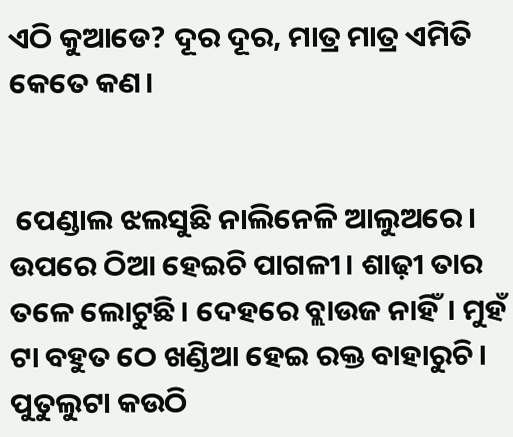ଏଠି କୁଆଡେ? ଦୂର ଦୂର, ମାତ୍ର ମାତ୍ର ଏମିତି କେତେ କଣ।


 ପେଣ୍ଡାଲ ଝଲସୁଛି ନାଲିନେଳି ଆଲୁଅରେ। ଉପରେ ଠିଆ ହେଇଚି ପାଗଳୀ। ଶାଢ଼ୀ ତାର ତଳେ ଲୋଟୁଛି। ଦେହରେ ବ୍ଲାଉଜ ନାହିଁ। ମୁହଁ ଟା ବହୁତ ଠେ ଖଣ୍ଡିଆ ହେଇ ରକ୍ତ ବାହାରୁଚି। ପୁତୁଲୁଟା କଉଠି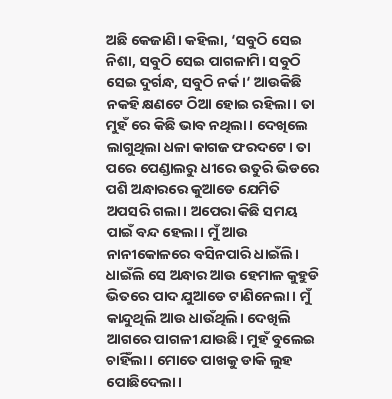ଅଛି କେଜାଣି। କହିଲା, ‘ସବୁଠି ସେଇ ନିଶା, ସବୁଠି ସେଇ ପାଗଳାମି। ସବୁଠି ସେଇ ଦୁର୍ଗନ୍ଧ, ସବୁଠି ନର୍କ।‘ ଆଉକିଛି ନକହି କ୍ଷଣଟେ ଠିଆ ହୋଇ ରହିଲା। ତା ମୁହଁ ରେ କିଛି ଭାବ ନଥିଲା। ଦେଖିଲେ ଲାଗୁଥିଲା ଧଳା କାଗଜ ଫରଦଟେ। ତା ପରେ ପେଣ୍ଡାଲରୁ ଧୀରେ ଉତୁରି ଭିଡରେ ପଶି ଅନ୍ଧାରରେ କୁଆଡେ ଯେମିତି ଅପସରି ଗଲା। ଅପେରା କିଛି ସମୟ ପାଇଁ ବନ୍ଦ ହେଲା। ମୁଁ ଆଉ ନାନୀକୋଳରେ ବସିନପାରି ଧାଇଁଲି। ଧାଇଁଲି ସେ ଅନ୍ଧାର ଆଉ ହେମାଳ କୁହୁଡି ଭିତରେ ପାଦ ଯୁଆଡେ ଟାଣିନେଲା। ମୁଁ କାନ୍ଦୁଥିଲି ଆଉ ଧାଉଁଥିଲି। ଦେଖିଲି ଆଗରେ ପାଗଳୀ ଯାଉଛି। ମୁହଁ ବୁଲେଇ ଚାହିଁଲା। ମୋତେ ପାଖକୁ ଡାକି ଲୁହ ପୋଛିଦେଲା।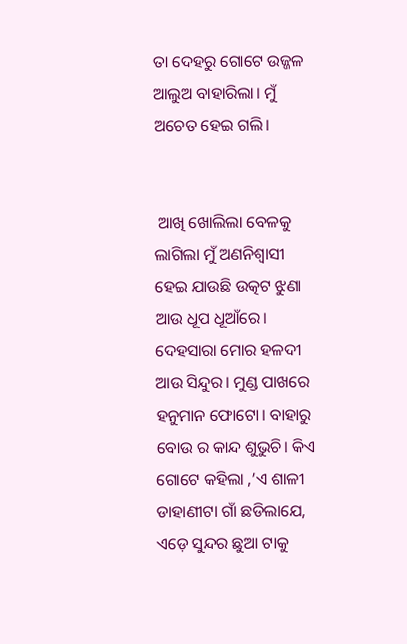ତା ଦେହରୁ ଗୋଟେ ଉଜ୍ଜଳ ଆଲୁଅ ବାହାରିଲା। ମୁଁ ଅଚେତ ହେଇ ଗଲି।


 ଆଖି ଖୋଲିଲା ବେଳକୁ ଲାଗିଲା ମୁଁ ଅଣନିଶ୍ୱାସୀ ହେଇ ଯାଉଛି ଉତ୍କଟ ଝୁଣା ଆଉ ଧୂପ ଧୂଆଁରେ। ଦେହସାରା ମୋର ହଳଦୀ ଆଉ ସିନ୍ଦୁର। ମୁଣ୍ଡ ପାଖରେ ହନୁମାନ ଫୋଟୋ। ବାହାରୁ ବୋଉ ର କାନ୍ଦ ଶୁଭୁଚି। କିଏ ଗୋଟେ କହିଲା ,’ଏ ଶାଳୀ ଡାହାଣୀଟା ଗାଁ ଛଡିଲାଯେ, ଏଡ଼େ ସୁନ୍ଦର ଛୁଆ ଟାକୁ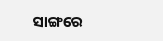ସାଙ୍ଗରେ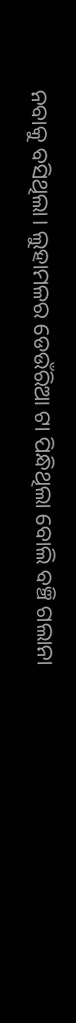ନବାକୁ ବସିଥିଲା। ଲୁହାମଳର ଡେଉଁରିଆ ଟା ପିନ୍ଧିଥିଲା ବୋଲି ବଞ୍ଚି ଗଲାନା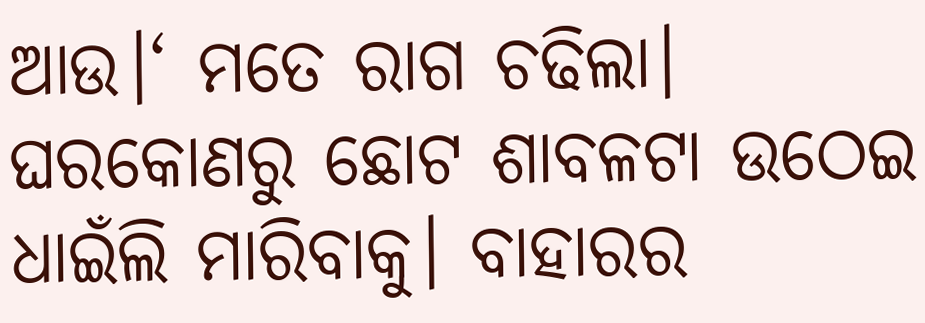ଆଉ।‘ ମତେ ରାଗ ଚଢିଲା। ଘରକୋଣରୁ ଛୋଟ ଶାବଳଟା ଉଠେଇ ଧାଇଁଲି ମାରିବାକୁ। ବାହାରର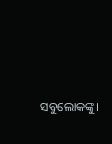ସବୁଲୋକଙ୍କୁ।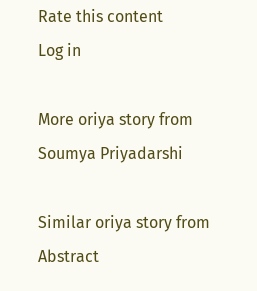Rate this content
Log in

More oriya story from Soumya Priyadarshi

Similar oriya story from Abstract